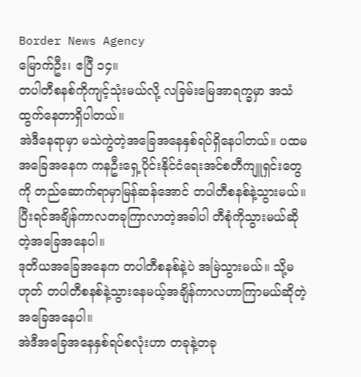Border News Agency
မြောက်ဦး၊ ဧပြီ ၁၄။
တပါတီစနစ်ကိုကျင့်သုံးမယ်လို့ လခြမ်းမြေအာရက္ခမှာ အသံထွက်နေတာရှိပါတယ်။
အဲဒီနေရာမှာ မသဲကွဲတဲ့အခြေအနေနှစ်ရပ်ရှိနေပါတယ်။ ပထမအခြေအနေက ကနဦးရှေ့ပိုင်းနိုင်ငံရေးအင်စတီကျူရှင်းတွေကို တည်ဆောက်ရာမှာမြန်ဆန်အောင် တပါတီစနစ်နဲ့သွားမယ်။ ပြီးရင်အချိန်ကာလတခုကြာလာတဲ့အခါပါ တီစုံကိုသွားမယ်ဆိုတဲ့အခြေအနေပါ။
ဒုတိယအခြေအနေက တပါတီစနစ်နဲ့ပဲ အမြဲသွားမယ်။ သို့မဟုတ် တပါတီစနစ်နဲ့သွားနေမယ့်အချိန်ကာလဟာကြာမယ်ဆိုတဲ့အခြေအနေပါ။
အဲဒီအခြေအနေနှစ်ရပ်စလုံးဟာ တခုနဲ့တခု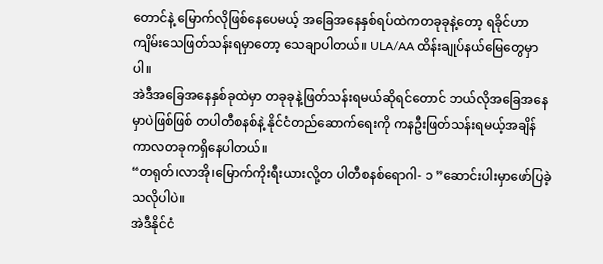တောင်နဲ့ မြောက်လိုဖြစ်နေပေမယ့် အခြေအနေနှစ်ရပ်ထဲကတခုခုနဲ့တော့ ရခိုင်ဟာကျိမ်းသေဖြတ်သန်းရမှာတော့ သေချာပါတယ်။ ULA/AA ထိန်းချုပ်နယ်မြေတွေမှာပါ။
အဲဒီအခြေအနေနှစ်ခုထဲမှာ တခုခုနဲ့ဖြတ်သန်းရမယ်ဆိုရင်တောင် ဘယ်လိုအခြေအနေမှာပဲဖြစ်ဖြစ် တပါတီစနစ်နဲ့ နိုင်ငံတည်ဆောက်ရေးကို ကနဦးဖြတ်သန်းရမယ့်အချိန်ကာလတခုကရှိနေပါတယ်။
“တရုတ်၊လာအို၊မြောက်ကိုးရီးယားလို့တ ပါတီစနစ်ရောဂါ- ၁ ”ဆောင်းပါးမှာဖော်ပြခဲ့သလိုပါပဲ။
အဲဒီနိုင်ငံ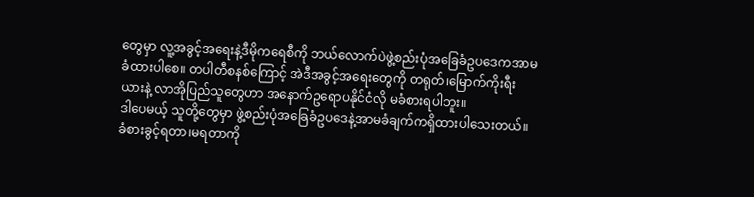တွေမှာ လူ့အခွင့်အရေးနဲ့ဒီမိုကရေစီကို ဘယ်လောက်ပဲဖွဲ့စည်းပုံအခြေခံဥပဒေကအာမခံထားပါစေ။ တပါတီစနစ်ကြောင့် အဲဒီအခွင့်အရေးတွေကို တရုတ်၊မြောက်ကိုးရီးယားနဲ့ လာအိုပြည်သူတွေဟာ အနောက်ဥရောပနိုင်ငံလို မခံစားရပါဘူး။
ဒါပေမယ့် သူတို့တွေမှာ ဖွဲ့စည်းပုံအခြေခံဥပဒေနဲ့အာမခံချက်ကရှိထားပါသေးတယ်။ ခံစားခွင့်ရတာ၊မရတာကို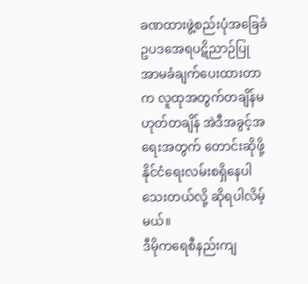ခဏထားဖွဲ့စည်းပုံအခြေခံဥပဒအေရပဋိညာဉ်ပြု အာမခံချက်ပေးထားတာက လူထုအတွက်တချိန်မဟုတ်တချိန် အဲဒီအခွင့်အရေးအတွက် တောင်းဆိုဖို့နိုင်ငံရေးလမ်းစရှိနေပါသေးတယ်လို့ ဆိုရပါလိမ့်မယ်။
ဒီမိုကရေစီနည်းကျ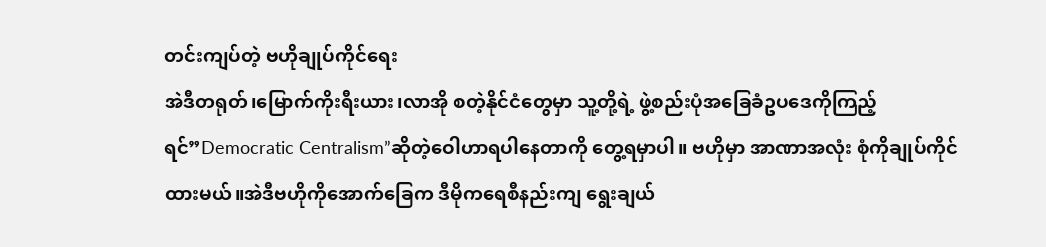တင်းကျပ်တဲ့ ဗဟိုချုပ်ကိုင်ရေး
အဲဒီတရုတ်၊မြောက်ကိုးရီးယား၊လာအို စတဲ့နိုင်ငံတွေမှာ သူ့တို့ရဲ့ ဖွဲ့စည်းပုံအခြေခံဥပဒေကိုကြည့်ရင်”Democratic Centralism”ဆိုတဲ့ဝေါဟာရပါနေတာကို တွေ့ရမှာပါ။ ဗဟိုမှာ အာဏာအလုံး စုံကိုချုပ်ကိုင်ထားမယ်။အဲဒီဗဟိုကိုအောက်ခြေက ဒီမိုကရေစီနည်းကျ ရွေးချယ်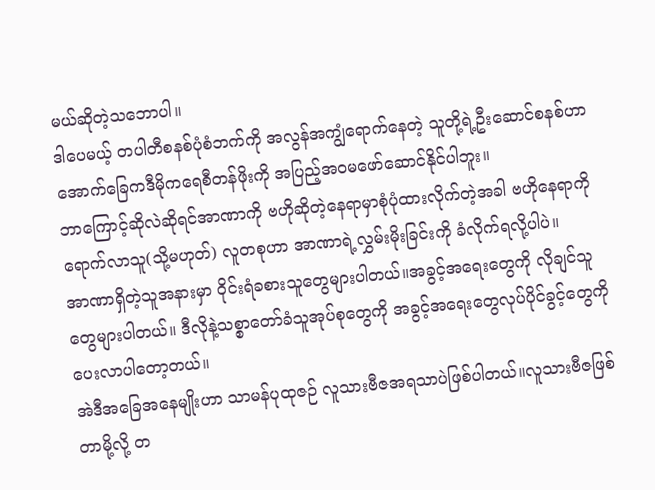မယ်ဆိုတဲ့သဘောပါ။
ဒါပေမယ့် တပါတီစနစ်ပုံစံဘက်ကို အလွန်အကျွံရောက်နေတဲ့ သူတို့ရဲ့ဦးဆောင်စနစ်ဟာ အောက်ခြေကဒီမိုကရေစီတန်ဖိုးကို အပြည့်အဝမဖော်ဆောင်နိုင်ပါဘူး။
ဘာကြောင့်ဆိုလဲဆိုရင်အာဏာကို ဗဟိုဆိုတဲ့နေရာမှာစုံပုံထားလိုက်တဲ့အခါ ဗဟိုနေရာကိုရောက်လာသူ(သို့မဟုတ်) လူတစုဟာ အာဏာရဲ့လွှမ်းမိုးခြင်းကို ခံလိုက်ရလို့ပါပဲ။
အာဏာရှိတဲ့သူအနားမှာ ဝိုင်းရံခစားသူတွေများပါတယ်။အခွင့်အရေးတွေကို လိုချင်သူတွေများပါတယ်။ ဒီလိုနဲ့သစ္စာတော်ခံသူအုပ်စုတွေကို အခွင့်အရေးတွေလုပ်ပိုင်ခွင့်တွေကို ပေးလာပါတော့တယ်။
အဲဒီအခြေအနေမျိုးဟာ သာမန်ပုထုဇဉ် လူသားဗီဇအရသာပဲဖြစ်ပါတယ်။လူသားဗီဇဖြစ်တာမို့လို့ တ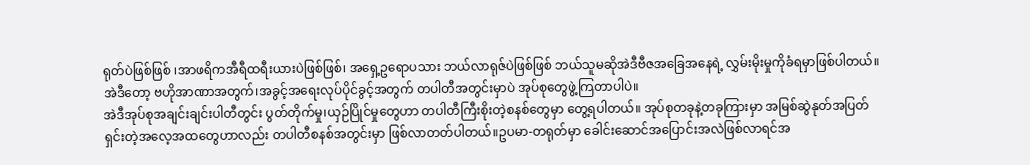ရုတ်ပဲဖြစ်ဖြစ် ၊အာဖရိကအီရီထရီးယားပဲဖြစ်ဖြစ်၊ အရှေ့ဥရောပသား ဘယ်လာရုဇ်ပဲဖြစ်ဖြစ် ဘယ်သူမဆိုအဲဒီဗီဇအခြေအနေရဲ့ လွှမ်းမိုးမှုကိုခံရမှာဖြစ်ပါတယ်။
အဲဒီတော့ ဗဟိုအာဏာအတွက်၊အခွင့်အရေးလုပ်ပိုင်ခွင့်အတွက် တပါတီအတွင်းမှာပဲ အုပ်စုတွေဖွဲ့ကြတာပါပဲ။
အဲဒီအုပ်စုအချင်းချင်းပါတီတွင်း ပွတ်တိုက်မှု၊ယှဉ်ပြိုင်မှုတွေဟာ တပါတီကြီးစိုးတဲ့စနစ်တွေမှာ တွေ့ရပါတယ်။ အုပ်စုတခုနဲ့တခုကြားမှာ အမြစ်ဆွဲနုတ်အပြတ်ရှင်းတဲ့အလေ့အထတွေဟာလည်း တပါတီစနစ်အတွင်းမှာ ဖြစ်လာတတ်ပါတယ်။ဥပမာ-တရုတ်မှာ ခေါင်းဆောင်အပြောင်းအလဲဖြစ်လာရင်အ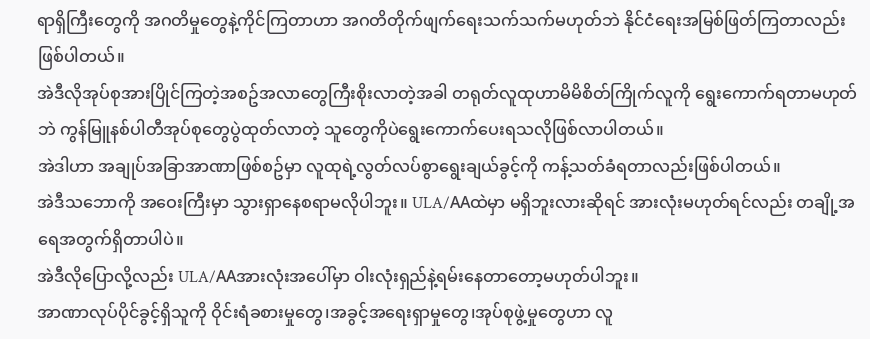ရာရှိကြီးတွေကို အဂတိမှုတွေနဲ့ကိုင်ကြတာဟာ အဂတိတိုက်ဖျက်ရေးသက်သက်မဟုတ်ဘဲ နိုင်ငံရေးအမြစ်ဖြတ်ကြတာလည်းဖြစ်ပါတယ်။
အဲဒီလိုအုပ်စုအားပြိုင်ကြတဲ့အစဥ်အလာတွေကြီးစိုးလာတဲ့အခါ တရုတ်လူထုဟာမိမိစိတ်ကြိုက်လူကို ရွေးကောက်ရတာမဟုတ်ဘဲ ကွန်မြူနစ်ပါတီအုပ်စုတွေပွဲထုတ်လာတဲ့ သူတွေကိုပဲရွေးကောက်ပေးရသလိုဖြစ်လာပါတယ်။
အဲဒါဟာ အချုပ်အခြာအာဏာဖြစ်စဥ်မှာ လူထုရဲ့လွတ်လပ်စွာရွေးချယ်ခွင့်ကို ကန့်သတ်ခံရတာလည်းဖြစ်ပါတယ်။
အဲဒီသဘောကို အဝေးကြီးမှာ သွားရှာနေစရာမလိုပါဘူး။ ULA/AAထဲမှာ မရှိဘူးလားဆိုရင် အားလုံးမဟုတ်ရင်လည်း တချို့အရေအတွက်ရှိတာပါပဲ။
အဲဒီလိုပြောလို့လည်း ULA/AAအားလုံးအပေါ်မှာ ဝါးလုံးရှည်နဲ့ရမ်းနေတာတော့မဟုတ်ပါဘူး။
အာဏာလုပ်ပိုင်ခွင့်ရှိသူကို ဝိုင်းရံခစားမှုတွေ၊အခွင့်အရေးရှာမှုတွေ၊အုပ်စုဖွဲ့မှုတွေဟာ လူ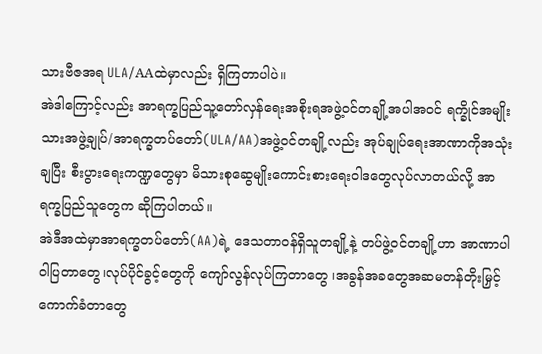သားဗီဇအရ ULA/AAထဲမှာလည်း ရှိကြတာပါပဲ။
အဲဒါကြောင့်လည်း အာရက္ခပြည်သူ့တော်လှန်ရေးအစိုးရအဖွဲ့ဝင်တချို့အပါအဝင် ရက္ခိုင်အမျိုးသားအဖွဲ့ချုပ်/အာရက္ခတပ်တော်(ULA/AA)အဖွဲ့ဝင်တချို့လည်း အုပ်ချုပ်ရေးအာဏာကိုအသုံးချပြီး စီးပွားရေးကဏ္ဍတွေမှာ မိသားစုဆွေမျိုးကောင်းစားရေးဝါဒတွေလုပ်လာတယ်လို့ အာရက္ခပြည်သူတွေက ဆိုကြပါတယ်။
အဲဒီအထဲမှာအာရက္ခတပ်တော်(AA)ရဲ့ ဒေသတာဝန်ရှိသူတချို့နဲ့ တပ်ဖွဲ့ဝင်တချို့ဟာ အာဏာပါဝါပြတာတွေ၊လုပ်ပိုင်ခွင့်တွေကို ကျော်လွန်လုပ်ကြတာတွေ ၊အခွန်အခတွေအဆမတန်တိုးမြှင့်ကောက်ခံတာတွေ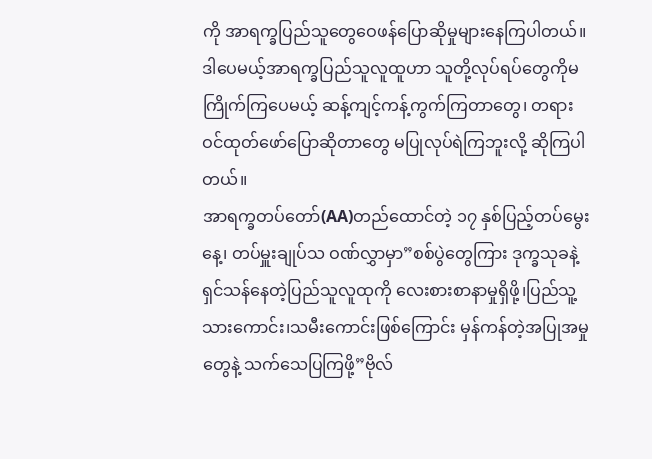ကို အာရက္ခပြည်သူတွေဝေဖန်ပြောဆိုမှုများနေကြပါတယ်။
ဒါပေမယ့်အာရက္ခပြည်သူလူထူဟာ သူတို့လုပ်ရပ်တွေကိုမကြိုက်ကြပေမယ့် ဆန့်ကျင့်ကန့်ကွက်ကြတာတွေ၊ တရားဝင်ထုတ်ဖော်ပြောဆိုတာတွေ မပြုလုပ်ရဲကြဘူးလို့ ဆိုကြပါတယ်။
အာရက္ခတပ်တော်(AA)တည်ထောင်တဲ့ ၁၇ နှစ်ပြည့်တပ်မွေးနေ့၊ တပ်မှူးချုပ်သ ဝဏ်လွှာမှာ”စစ်ပွဲတွေကြား ဒုက္ခသုခနဲ့ရှင်သန်နေတဲ့ပြည်သူလူထုကို လေးစားစာနာမှုရှိဖို့၊ပြည်သူ့သားကောင်း၊သမီးကောင်းဖြစ်ကြောင်း မှန်ကန်တဲ့အပြုအမှုတွေနဲ့ သက်သေပြကြဖို့”ဗိုလ်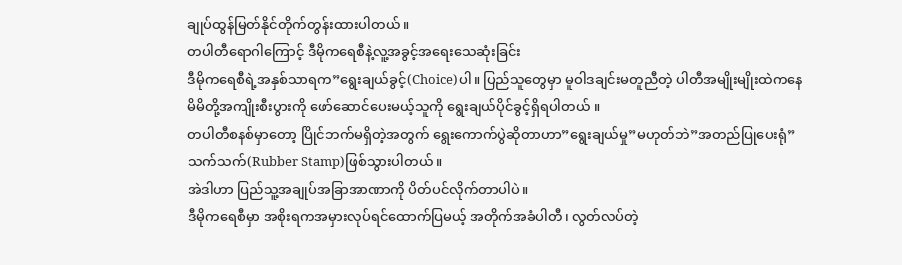ချုပ်ထွန်မြတ်နိုင်တိုက်တွန်းထားပါတယ်။
တပါတီရောဂါကြောင့် ဒီမိုကရေစီနဲ့လူ့အခွင့်အရေးသေဆုံးခြင်း
ဒီမိုကရေစီရဲ့အနှစ်သာရက”ရွေးချယ်ခွင့်(Choice)ပါ။ ပြည်သူတွေမှာ မူဝါဒချင်းမတူညီတဲ့ ပါတီအမျိုးမျိုးထဲကနေ မိမိတို့အကျိုးစီးပွားကို ဖော်ဆောင်ပေးမယ့်သူကို ရွေးချယ်ပိုင်ခွင့်ရှိရပါတယ် ။
တပါတီစနစ်မှာတော့ ပြိုင်ဘက်မရှိတဲ့အတွက် ရွေးကောက်ပွဲဆိုတာဟာ”ရွေးချယ်မှု”မဟုတ်ဘဲ”အတည်ပြုပေးရုံ” သက်သက်(Rubber Stamp)ဖြစ်သွားပါတယ်။
အဲဒါဟာ ပြည်သူ့အချုပ်အခြာအာဏာကို ပိတ်ပင်လိုက်တာပါပဲ။
ဒီမိုကရေစီမှာ အစိုးရကအမှားလုပ်ရင်ထောက်ပြမယ့် အတိုက်အခံပါတီ၊ လွတ်လပ်တဲ့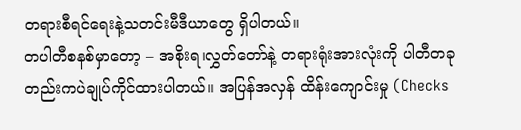တရားစီရင်ရေးနဲ့သတင်းမီဒီယာတွေ ရှိပါတယ်။
တပါတီစနစ်မှာတော့ – အစိုးရ၊လွှတ်တော်နဲ့ တရားရုံးအားလုံးကို ပါတီတခုတည်းကပဲချုပ်ကိုင်ထားပါတယ်။ အပြန်အလှန် ထိန်းကျောင်းမှု (Checks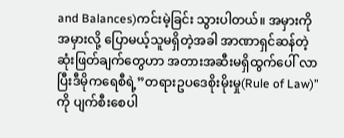and Balances)ကင်းမဲ့ခြင်း သွားပါတယ်။ အမှားကို အမှားလို့ ပြောမယ့်သူမရှိတဲ့အခါ အာဏာရှင်ဆန်တဲ့ဆုံးဖြတ်ချက်တွေဟာ အတားအဆီးမရှိထွက်ပေါ် လာပြီးဒီမိုကရေစီရဲ့”တရားဥပဒေစိုးမိုးမှု(Rule of Law)”ကို ပျက်စီးစေပါ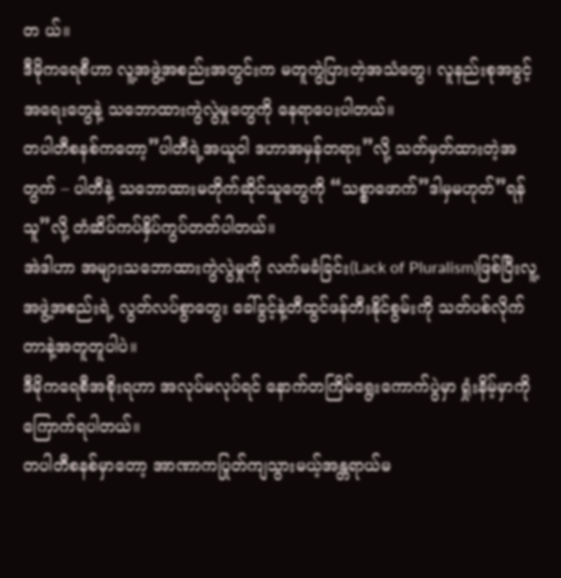တ ယ်။
ဒီမိုကရေစီဟာ လူ့အဖွဲ့အစည်းအတွင်းက မတူကွဲပြားတဲ့အသံတွေ၊ လူနည်းစုအခွင့်အရေးတွေနဲ့ သဘောထားကွဲလွဲမှုတွေကို နေရာပေးပါတယ်။
တပါတီစနစ်ကတော့”ပါတီရဲ့အယူဝါ ဒဟာအမှန်တရား”လို့ သတ်မှတ်ထားတဲ့အတွက် – ပါတီနဲ့ သဘောထားမတိုက်ဆိုင်သူတွေကို “သစ္စာဖောက်”ဒါမှမဟုတ်”ရန်သူ”လို့ တံဆိပ်ကပ်နှိပ်ကွပ်တတ်ပါတယ်။
အဲဒါဟာ အများသဘောထားကွဲလွဲမှုကို လက်မခံခြင်း(Lack of Pluralism)ဖြစ်ပြီးလူ့အဖွဲ့အစည်းရဲ့ လွတ်လပ်စွာတွေး ခေါ်ခွင့်နဲ့တီထွင်ဖန်တီးနိုင်စွမ်းကို သတ်ပစ်လိုက်တာနဲ့အတူတူပါပဲ။
ဒီမိုကရေစီအစိုးရဟာ အလုပ်မလုပ်ရင် နောက်တကြိမ်ရွေးကောက်ပွဲမှာ ရှုံးနိမ့်မှာကိုကြောက်ရပါတယ်။
တပါတီစနစ်မှာတော့ အာဏာကပြုတ်ကျသွားမယ့်အန္တရာယ်မ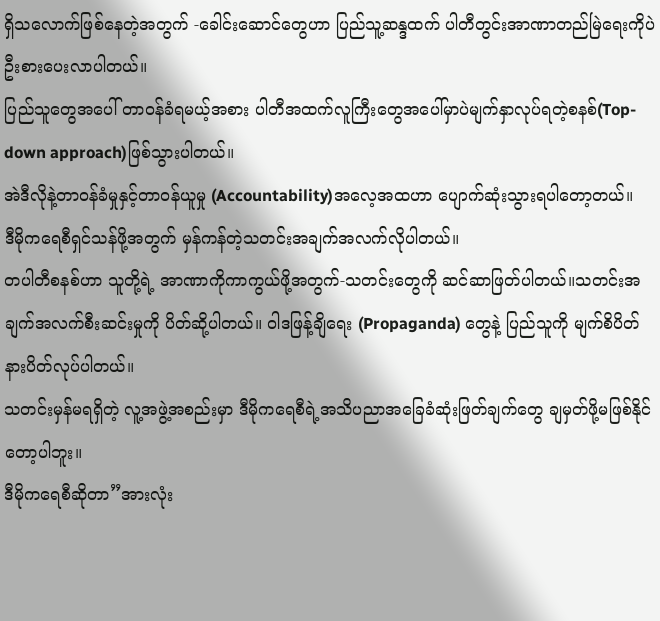ရှိသလောက်ဖြစ်နေတဲ့အတွက် -ခေါင်းဆောင်တွေဟာ ပြည်သူ့ဆန္ဒထက် ပါတီတွင်းအာဏာတည်မြဲရေးကိုပဲ ဦးစားပေးလာပါတယ်။
ပြည်သူတွေအပေါ် တာဝန်ခံရမယ့်အစား ပါတီအထက်လူကြီးတွေအပေါ်မှာပဲမျက်နှာလုပ်ရတဲ့စနစ်(Top-down approach)ဖြစ်သွားပါတယ်။
အဲဒီလိုနဲ့တာဝန်ခံမှုနှင့်တာဝန်ယူမှု (Accountability)အလေ့အထဟာ ပျောက်ဆုံးသွားရပါတော့တယ်။
ဒီမိုကရေစီရှင်သန်ဖို့အတွက် မှန်ကန်တဲ့သတင်းအချက်အလက်လိုပါတယ်။
တပါတီစနစ်ဟာ သူတို့ရဲ့ အာဏာကိုကာကွယ်ဖို့အတွက်-သတင်းတွေကို ဆင်ဆာဖြတ်ပါတယ်။သတင်းအချက်အလက်စီးဆင်းမှုကို ပိတ်ဆို့ပါတယ်။ ဝါဒဖြန့်ချိရေး (Propaganda) တွေနဲ့ ပြည်သူကို မျက်စိပိတ်နားပိတ်လုပ်ပါတယ်။
သတင်းမှန်မရရှိတဲ့ လူ့အဖွဲ့အစည်းမှာ ဒီမိုကရေစီရဲ့အသိပညာအခြေခံဆုံးဖြတ်ချက်တွေ ချမှတ်ဖို့မဖြစ်နိုင်တော့ပါဘူး။
ဒီမိုကရေစီဆိုတာ”အားလုံး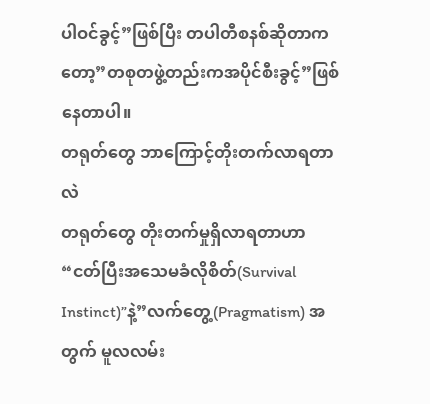ပါဝင်ခွင့်”ဖြစ်ပြီး တပါတီစနစ်ဆိုတာကတော့”တစုတဖွဲ့တည်းကအပိုင်စီးခွင့်”ဖြစ်နေတာပါ။
တရုတ်တွေ ဘာကြောင့်တိုးတက်လာရတာလဲ
တရုတ်တွေ တိုးတက်မှုရှိလာရတာဟာ “ငတ်ပြီးအသေမခံလိုစိတ်(Survival Instinct)”နဲ့”လက်တွေ့(Pragmatism) အတွက် မူလလမ်း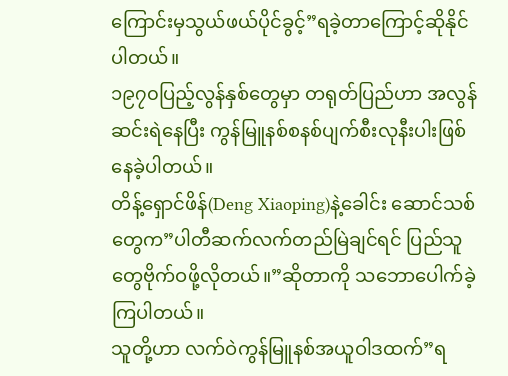ကြောင်းမှသွယ်ဖယ်ပိုင်ခွင့်”ရခဲ့တာကြောင့်ဆိုနိုင်ပါတယ်။
၁၉၇၀ပြည့်လွန်နှစ်တွေမှာ တရုတ်ပြည်ဟာ အလွန်ဆင်းရဲနေပြီး ကွန်မြူနစ်စနစ်ပျက်စီးလုနီးပါးဖြစ်နေခဲ့ပါတယ်။
တိန့်ရှောင်ဖိန်(Deng Xiaoping)နဲ့ခေါင်း ဆောင်သစ်တွေက”ပါတီဆက်လက်တည်မြဲချင်ရင် ပြည်သူတွေဗိုက်ဝဖို့လိုတယ်။”ဆိုတာကို သဘောပေါက်ခဲ့ကြပါတယ်။
သူတို့ဟာ လက်ဝဲကွန်မြူနစ်အယူဝါဒထက်”ရ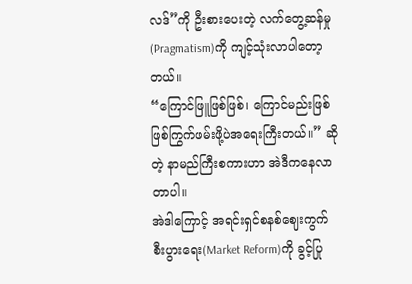လဒ်”ကို ဦးစားပေးတဲ့ လက်တွေ့ဆန်မှု(Pragmatism)ကို ကျင့်သုံးလာပါတော့တယ်။
“ကြောင်ဖြူဖြစ်ဖြစ်၊ ကြောင်မည်းဖြစ် ဖြစ်ကြွက်ဖမ်းဖို့ပဲအရေးကြီးတယ်။” ဆိုတဲ့ နာမည်ကြီးစကားဟာ အဲဒီကနေလာတာပါ။
အဲဒါကြောင့် အရင်းရှင်စနစ်ဈေးကွက်စီးပွားရေး(Market Reform)ကို ခွင့်ပြု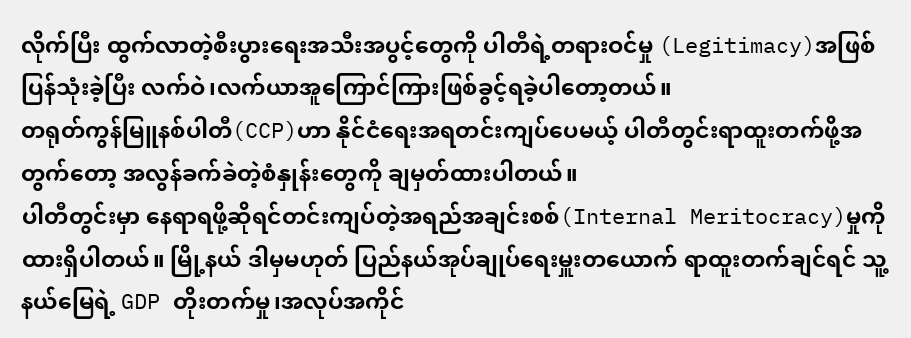လိုက်ပြီး ထွက်လာတဲ့စီးပွားရေးအသီးအပွင့်တွေကို ပါတီရဲ့တရားဝင်မှု (Legitimacy)အဖြစ်ပြန်သုံးခဲ့ပြီး လက်ဝဲ၊လက်ယာအူကြောင်ကြားဖြစ်ခွင့်ရခဲ့ပါတော့တယ်။
တရုတ်ကွန်မြူနစ်ပါတီ(CCP)ဟာ နိုင်ငံရေးအရတင်းကျပ်ပေမယ့် ပါတီတွင်းရာထူးတက်ဖို့အတွက်တော့ အလွန်ခက်ခဲတဲ့စံနှုန်းတွေကို ချမှတ်ထားပါတယ်။
ပါတီတွင်းမှာ နေရာရဖို့ဆိုရင်တင်းကျပ်တဲ့အရည်အချင်းစစ်(Internal Meritocracy)မှုကို ထားရှိပါတယ်။ မြို့နယ် ဒါမှမဟုတ် ပြည်နယ်အုပ်ချုပ်ရေးမှူးတယောက် ရာထူးတက်ချင်ရင် သူ့နယ်မြေရဲ့ GDP တိုးတက်မှု၊အလုပ်အကိုင်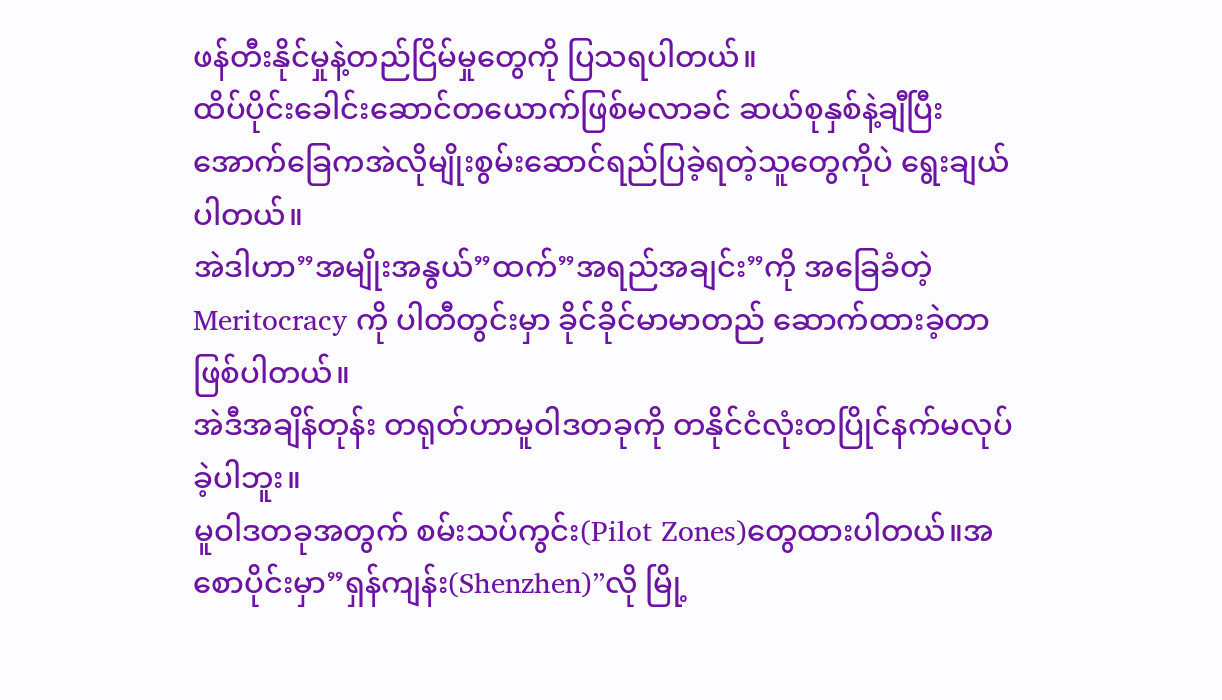ဖန်တီးနိုင်မှုနဲ့တည်ငြိမ်မှုတွေကို ပြသရပါတယ်။
ထိပ်ပိုင်းခေါင်းဆောင်တယောက်ဖြစ်မလာခင် ဆယ်စုနှစ်နဲ့ချီပြီး အောက်ခြေကအဲလိုမျိုးစွမ်းဆောင်ရည်ပြခဲ့ရတဲ့သူတွေကိုပဲ ရွေးချယ်ပါတယ်။
အဲဒါဟာ”အမျိုးအနွယ်”ထက်”အရည်အချင်း”ကို အခြေခံတဲ့ Meritocracy ကို ပါတီတွင်းမှာ ခိုင်ခိုင်မာမာတည် ဆောက်ထားခဲ့တာဖြစ်ပါတယ်။
အဲဒီအချိန်တုန်း တရုတ်ဟာမူဝါဒတခုကို တနိုင်ငံလုံးတပြိုင်နက်မလုပ်ခဲ့ပါဘူး။
မူဝါဒတခုအတွက် စမ်းသပ်ကွင်း(Pilot Zones)တွေထားပါတယ်။အစောပိုင်းမှာ”ရှန်ကျန်း(Shenzhen)”လို မြို့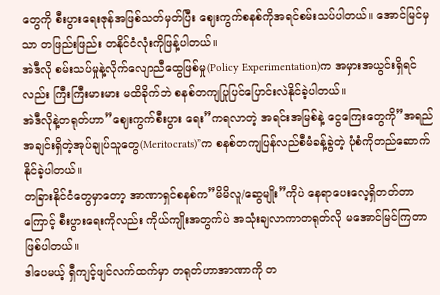တွေကို စီးပွားရေးဇုန်အဖြစ်သတ်မှတ်ပြီး ဈေးကွက်စနစ်ကိုအရင်စမ်းသပ်ပါတယ်။ အောင်မြင်မှသာ တဖြည်းဖြည်း တနိုင်ငံလုံးကိုဖြန့်ပါတယ်။
အဲဒီလို စမ်းသပ်မှုနဲ့လိုက်လျောညီထွေဖြစ်မှု(Policy Experimentation)က အမှားအယွင်းရှိရင်လည်း ကြီးကြီးမားမား မထိခိုက်ဘဲ စနစ်တကျပြုပြင်ပြောင်းလဲနိုင်ခဲ့ပါတယ်။
အဲဒီလိုနဲ့တရုတ်ဟာ”ဈေးကွက်စီးပွား ရေး”ကရလာတဲ့ အရင်းအမြစ်နဲ့ ငွေကြေးတွေကို”အရည်အချင်းရှိတဲ့အုပ်ချုပ်သူတွေ(Meritocrats)”က စနစ်တကျပြန်လည်စီမံခန့်ခွဲတဲ့ ပုံစံကိုတည်ဆောက်နိုင်ခဲ့ပါတယ်။
တခြားနိုင်ငံတွေမှာတော့ အာဏာရှင်စနစ်က”မိမိလူ/ဆွေမျိုး”ကိုပဲ နေရာပေးလေ့ရှိတတ်တာကြောင့် စီးပွားရေးကိုလည်း ကိုယ်ကျိုးအတွက်ပဲ အသုံးချလာကာတရုတ်လို မအောင်မြင်ကြတာဖြစ်ပါတယ်။
ဒါပေမယ့် ရှီကျင့်ဖျင်လက်ထက်မှာ တရုတ်ဟာအာဏာကို တ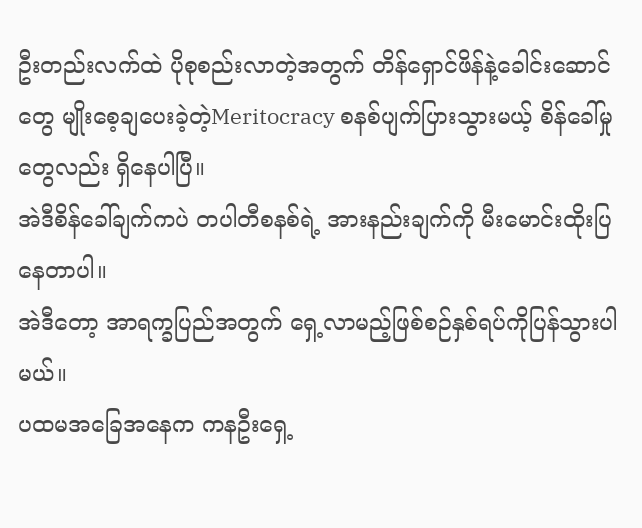ဦးတည်းလက်ထဲ ပိုစုစည်းလာတဲ့အတွက် တိန်ရှောင်ဖိန်နဲ့ခေါင်းဆောင်တွေ မျိုးစေ့ချပေးခဲ့တဲ့Meritocracy စနစ်ပျက်ပြားသွားမယ့် စိန်ခေါ်မှုတွေလည်း ရှိနေပါပြီ။
အဲဒီစိန်ခေါ်ချက်ကပဲ တပါတီစနစ်ရဲ့ အားနည်းချက်ကို မီးမောင်းထိုးပြနေတာပါ။
အဲဒီတော့ အာရက္ခပြည်အတွက် ရှေ့လာမည့်ဖြစ်စဉ်နှစ်ရပ်ကိုပြန်သွားပါမယ်။
ပထမအခြေအနေက ကနဦးရှေ့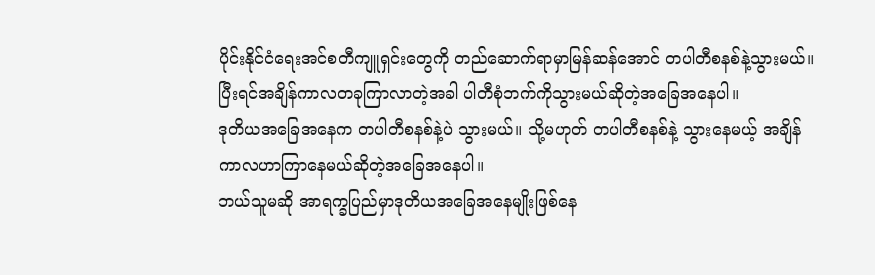ပိုင်းနိုင်ငံရေးအင်စတီကျူရှင်းတွေကို တည်ဆောက်ရာမှာမြန်ဆန်အောင် တပါတီစနစ်နဲ့သွားမယ်။ ပြီးရင်အချိန်ကာလတခုကြာလာတဲ့အခါ ပါတီစုံဘက်ကိုသွားမယ်ဆိုတဲ့အခြေအနေပါ။
ဒုတိယအခြေအနေက တပါတီစနစ်နဲ့ပဲ သွားမယ်။ သို့မဟုတ် တပါတီစနစ်နဲ့ သွားနေမယ့် အချိန်ကာလဟာကြာနေမယ်ဆိုတဲ့အခြေအနေပါ။
ဘယ်သူမဆို အာရက္ခပြည်မှာဒုတိယအခြေအနေမျိုးဖြစ်နေ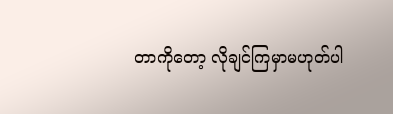တာကိုတော့ လိုချင်ကြမှာမဟုတ်ပါ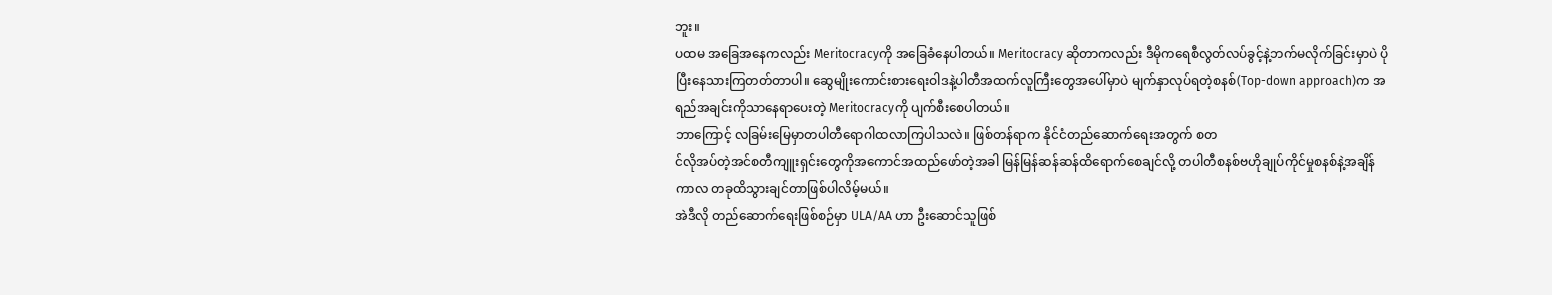ဘူး။
ပထမ အခြေအနေကလည်း Meritocracyကို အခြေခံနေပါတယ်။ Meritocracy ဆိုတာကလည်း ဒီမိုကရေစီလွတ်လပ်ခွင့်နဲ့ဘက်မလိုက်ခြင်းမှာပဲ ပိုပြီးနေသားကြတတ်တာပါ။ ဆွေမျိုးကောင်းစားရေးဝါဒနဲ့ပါတီအထက်လူကြီးတွေအပေါ်မှာပဲ မျက်နှာလုပ်ရတဲ့စနစ်(Top-down approach)က အရည်အချင်းကိုသာနေရာပေးတဲ့ Meritocracyကို ပျက်စီးစေပါတယ်။
ဘာကြောင့် လခြမ်းမြေမှာတပါတီရောဂါထလာကြပါသလဲ။ ဖြစ်တန်ရာက နိုင်ငံတည်ဆောက်ရေးအတွက် စတ
င်လိုအပ်တဲ့အင်စတီကျူးရှင်းတွေကိုအကောင်အထည်ဖော်တဲ့အခါ မြန်မြန်ဆန်ဆန်ထိရောက်စေချင်လို့ တပါတီစနစ်ဗဟိုချုပ်ကိုင်မှုစနစ်နဲ့အချိန်ကာလ တခုထိသွားချင်တာဖြစ်ပါလိမ့်မယ်။
အဲဒီလို တည်ဆောက်ရေးဖြစ်စဉ်မှာ ULA/AA ဟာ ဦးဆောင်သူဖြစ်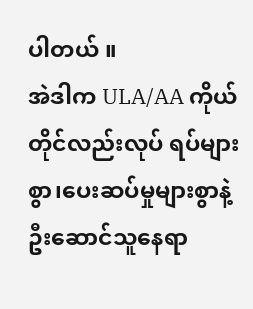ပါတယ် ။
အဲဒါက ULA/AA ကိုယ်တိုင်လည်းလုပ် ရပ်များစွာ၊ပေးဆပ်မှုများစွာနဲ့ဦးဆောင်သူနေရာ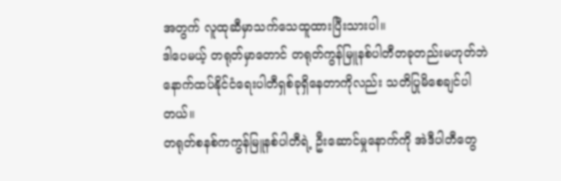အတွက် လူထုဆီမှာသက်သေထူထားပြီးသားပါ။
ဒါပေမယ့် တရုတ်မှာတောင် တရုတ်ကွန်မြူနစ်ပါတီတခုတည်းမဟုတ်ဘဲ နောက်ထပ်နိုင်ငံရေးပါတီရှစ်ခုရှိနေတာကိုလည်း သတိပြုမိစေချင်ပါတယ်။
တရုတ်စနစ်ကကွန်မြူနစ်ပါတီရဲ့ ဦးဆောင်မှုနောက်ကို အဲဒီပါတီတွေ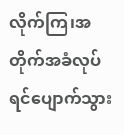လိုက်ကြ၊အတိုက်အခံလုပ်ရင်ပျောက်သွား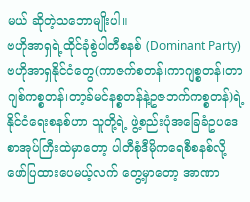မယ် ဆိုတဲ့သဘောမျိုးပါ။
ဗဟိုအာရှရဲ့ထိုင်ခုံစွဲပါတီစနစ် (Dominant Party)
ဗဟိုအာရှနိုင်ငံတွေ(ကာဇက်စတန်၊ကာဂျစ္စတန်၊တာဂျစ်ကစ္စတန်၊တာ့ခ်မင်နစ္စတန်နဲ့ဥဇဘက်ကစ္စတန်)ရဲ့နိုင်ငံရေးစနစ်ဟာ သူတို့ရဲ့ ဖွဲ့စည်းပုံအခြေခံဥပဒေစာအုပ်ကြီးထဲမှာတော့ ပါတီစုံဒီမိုကရေစီစနစ်လို့ ဖော်ပြထားပေမယ့်လက် တွေ့မှာတော့ အာဏာ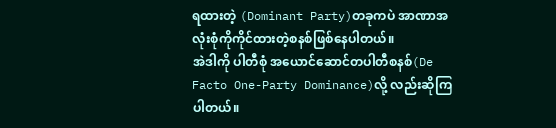ရထားတဲ့ (Dominant Party)တခုကပဲ အာဏာအလုံးစုံကိုကိုင်ထားတဲ့စနစ်ဖြစ်နေပါတယ်။
အဲဒါကို ပါတီစုံ အယောင်ဆောင်တပါတီစနစ်(De Facto One-Party Dominance)လို့ လည်းဆိုကြပါတယ်။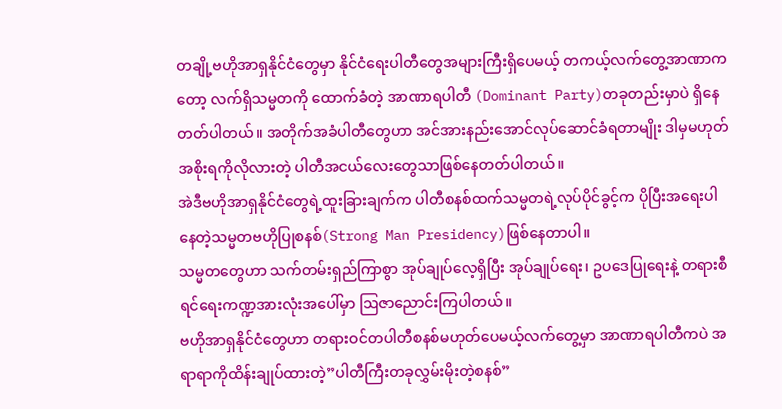တချို့ဗဟိုအာရှနိုင်ငံတွေမှာ နိုင်ငံရေးပါတီတွေအများကြီးရှိပေမယ့် တကယ့်လက်တွေ့အာဏာကတော့ လက်ရှိသမ္မတကို ထောက်ခံတဲ့ အာဏာရပါတီ (Dominant Party)တခုတည်းမှာပဲ ရှိနေတတ်ပါတယ်။ အတိုက်အခံပါတီတွေဟာ အင်အားနည်းအောင်လုပ်ဆောင်ခံရတာမျိုး ဒါမှမဟုတ် အစိုးရကိုလိုလားတဲ့ ပါတီအငယ်လေးတွေသာဖြစ်နေတတ်ပါတယ်။
အဲဒီဗဟိုအာရှနိုင်ငံတွေရဲ့ထူးခြားချက်က ပါတီစနစ်ထက်သမ္မတရဲ့လုပ်ပိုင်ခွင့်က ပိုပြီးအရေးပါနေတဲ့သမ္မတဗဟိုပြုစနစ်(Strong Man Presidency)ဖြစ်နေတာပါ။
သမ္မတတွေဟာ သက်တမ်းရှည်ကြာစွာ အုပ်ချုပ်လေ့ရှိပြီး အုပ်ချုပ်ရေး၊ ဥပဒေပြုရေးနဲ့ တရားစီရင်ရေးကဏ္ဍအားလုံးအပေါ်မှာ ဩဇာညောင်းကြပါတယ်။
ဗဟိုအာရှနိုင်ငံတွေဟာ တရားဝင်တပါတီစနစ်မဟုတ်ပေမယ့်လက်တွေ့မှာ အာဏာရပါတီကပဲ အရာရာကိုထိန်းချုပ်ထားတဲ့”ပါတီကြီးတခုလွှမ်းမိုးတဲ့စနစ်”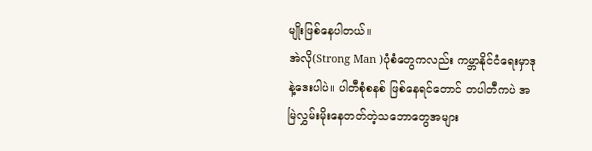မျိုးဖြစ်နေပါတယ်။
အဲလို(Strong Man )ပုံစံတွေကလည်း ကမ္ဘာနိုင်ငံရေးမှာဒုနဲ့ဒေးပါပဲ။ ပါတီစုံစနစ် ဖြစ်နေရင်တောင် တပါတီကပဲ အ
မြဲလွှမ်းမိုးနေတတ်တဲ့သဘောတွေအများ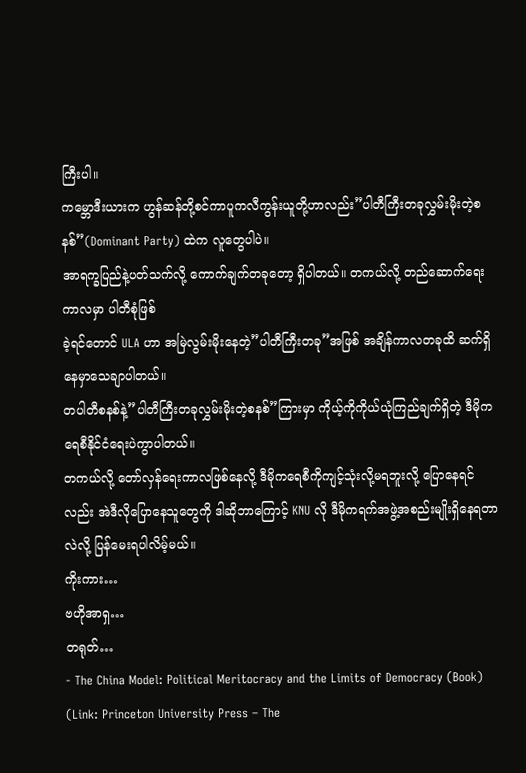ကြီးပါ။
ကမ္ဘောဒီးယားက ဟွန်ဆန်တို့စင်ကာပူကလီကွန်းယူတို့ဟာလည်း”ပါတီကြီးတခုလွှမ်းမိုးတဲ့စနစ်”(Dominant Party) ထဲက လူတွေပါပဲ။
အာရက္ခပြည်နဲ့ပတ်သက်လို့ ကောက်ချက်တခုတော့ ရှိပါတယ်။ တကယ်လို့ တည်ဆောက်ရေးကာလမှာ ပါတီစုံဖြစ်
ခဲ့ရင်တောင် ULA ဟာ အမြဲလွမ်းမိုးနေတဲ့”ပါတီကြီးတခု”အဖြစ် အချိန်ကာလတခုထိ ဆက်ရှိနေမှာသေချာပါတယ်။
တပါတီစနစ်နဲ့”ပါတီကြီးတခုလွှမ်းမိုးတဲ့စနစ်”ကြားမှာ ကိုယ့်ကိုကိုယ်ယုံကြည်ချက်ရှိတဲ့ ဒီမိုကရေစီနိုင်ငံရေးပဲကွာပါတယ်။
တကယ်လို့ တော်လှန်ရေးကာလဖြစ်နေလို့ ဒီမိုကရေစီကိုကျင့်သုံးလို့မရဘူးလို့ ပြောနေရင်လည်း အဲဒီလိုပြောနေသူတွေကို ဒါဆိုဘာကြောင့် KNU လို ဒီမိုကရက်အဖွဲ့အစည်းမျိုးရှိနေရတာလဲလို့ ပြန်မေးရပါလိမ့်မယ်။
ကိုးကား…
ဗဟိုအာရှ…
တရုတ်…
- The China Model: Political Meritocracy and the Limits of Democracy (Book) (Link: Princeton University Press – The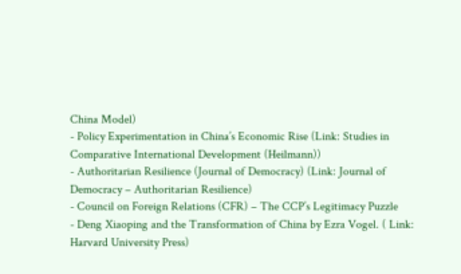China Model)
- Policy Experimentation in China’s Economic Rise (Link: Studies in Comparative International Development (Heilmann))
- Authoritarian Resilience (Journal of Democracy) (Link: Journal of Democracy – Authoritarian Resilience)
- Council on Foreign Relations (CFR) – The CCP’s Legitimacy Puzzle
- Deng Xiaoping and the Transformation of China by Ezra Vogel. ( Link: Harvard University Press)